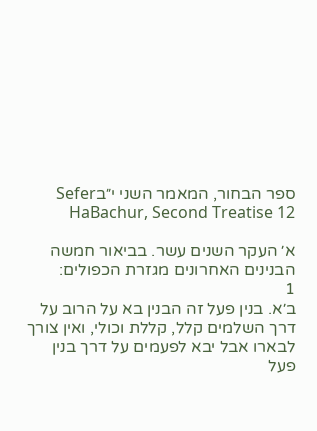ספר הבחור, המאמר השני י״בSefer HaBachur, Second Treatise 12

א׳ העקר השנים עשר. בביאור חמשה הבנינים האחרונים מגזרת הכפולים:
1
ב׳א. בנין פעל זה הבנין בא על הרוב על דרך השלמים קלל, קללת וכולי, ואין צורך לבארו אבל יבא לפעמים על דרך בנין פעל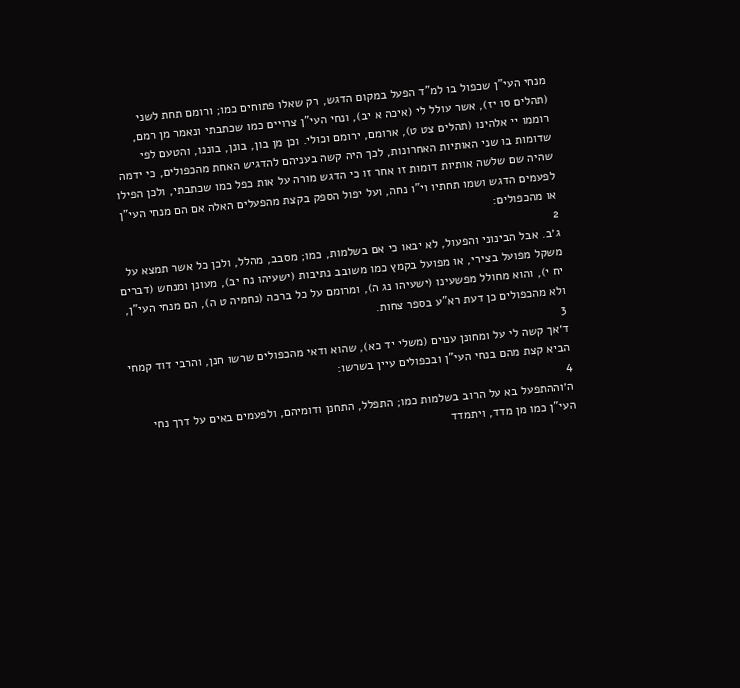מנחי העי"ן שכפול בו למ"ד הפעל במקום הדגש, רק שאלו פתוחים כמו; ורומם תחת לשני (תהלים סו יז), אשר עולל לי (איכה א יב), ונחי העי"ן צרויים כמו שכתבתי ונאמר מן רמם, רוממו יי אלהינו (תהלים צט ט), ארומם, ירומם וכולי. וכן מן בון, בונן, בוננו, והטעם לפי שדומות בו שני האותיות האחרונות, לכך היה קשה בעניהם להדגיש האחת מהכפולים, כי ידמה שהיה שם שלשה אותיות דומות זו אחר זו כי הדגש מורה על אות כפל כמו שכתבתי, ולכן הפילו לפעמים הדגש ושמו תחתיו וי"ו נחה, ועל יפול הספק בקצת מהפעלים האלה אם הם מנחי העי"ן או מהכפולים:
2
ג׳ב. אבל הבינוני והפעול, לא יבאו כי אם בשלמות, כמו; מסבב, מהלל, ולכן כל אשר תמצא על משקל מפועל בצירי, או מפועל בקמץ כמו משובב נתיבות (ישעיהו נח יב), מעונן ומנחש (דברים יח י), והוא מחולל מפשעינו (ישעיהו נג ה), ומרומם על כל ברכה (נחמיה ט ה), הם מנחי העי"ן, ולא מהכפולים כן דעת רא"ע בספר צחות.
3
ד׳אך קשה לי על ומחונן ענוים (משלי יד כא), שהוא ודאי מהכפולים שרשו חנן, והרבי דוד קמחי הביא קצת מהם בנחי העי"ן ובכפולים עיין בשרשו:
4
ה׳וההתפעל בא על הרוב בשלמות כמו; התפלל, התחנן ודומיהם, ולפעמים באים על דרך נחי העי"ן כמו מן מדד, ויתמדד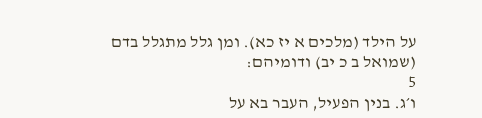על הילד (מלכים א יז כא). ומן גלל מתגלל בדם (שמואל ב כ יב) ודומיהם:
5
ו׳ג. בנין הפעיל, העבר בא על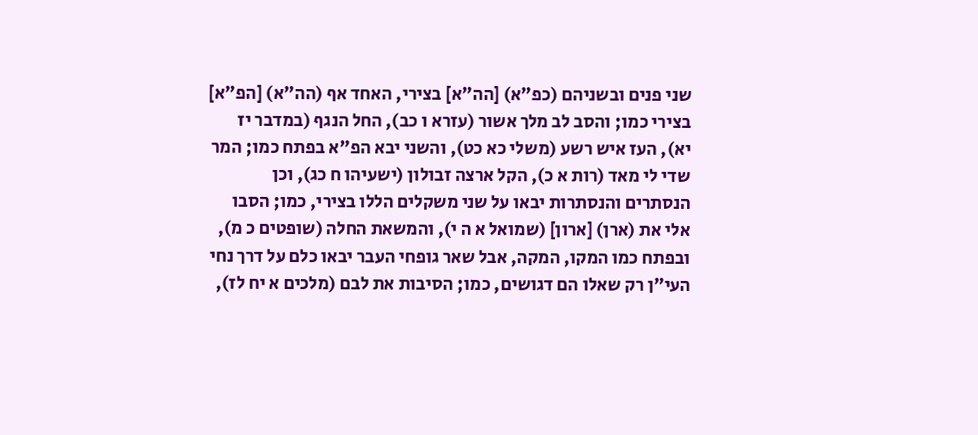שני פנים ובשניהם (כפ"א) [הה"א] בצירי, האחד אף (הה"א) [הפ"א] בצירי כמו; והסב לב מלך אשור (עזרא ו כב), החל הנגף (במדבר יז יא), העז איש רשע (משלי כא כט), והשני יבא הפ"א בפתח כמו; המר שדי לי מאד (רות א כ), הקל ארצה זבולון (ישעיהו ח כג), וכן הנסתרים והנסתרות יבאו על שני משקלים הללו בצירי, כמו; הסבו אלי את (ארן) [ארון] (שמואל א ה י), והמשאת החלה (שופטים כ מ), ובפתח כמו המקו, המקה, אבל שאר גופחי העבר יבאו כלם על דרך נחי העי"ן רק שאלו הם דגושים, כמו; הסיבות את לבם (מלכים א יח לז),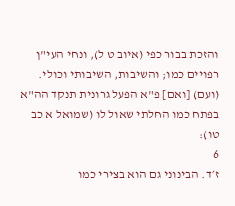והזכת בבור כפי (איוב ט ל), ונחי העי"ן רפויים כמו; והשיבות, השיבותי וכולי. (ועם) [ואם] פ"א הפעל גרונית תנקד הה"א בפתח כמו החלתי שאול לו (שמואל א כב טו):
6
ז׳ד. הבינוני גם הוא בצירי כמו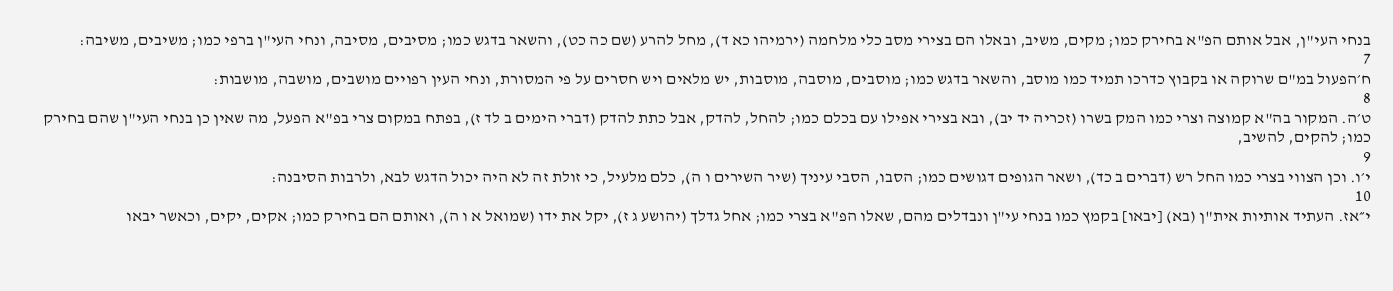בנחי העי"ן, אבל אותם הפ"א בחירק כמו; מקים, משיב, ובאלו הם בצירי מסב כלי מלחמה (ירמיהו כא ד), מחל להרע (שם כה כט), והשאר בדגש כמו; מסיבים, מסיבה, ונחי העי"ן ברפי כמו; משיבים, משיבה:
7
ח׳הפעול במ"ם שרוקה או בקבוץ כדרכו תמיד כמו מוסב, והשאר בדגש כמו; מוסבים, מוסבה, מוסבות, יש מלאים ויש חסרים על פי המסורת, ונחי העין רפויים מושבים, מושבה, מושבות:
8
ט׳ה. המקור בה"א קמוצה וצרי כמו המק בשרו (זכריה יד יב), ובא בצירי אפילו עם בכלם כמו; להחל, להדק, אבל כתת להדק (דברי הימים ב לד ז), בפתח במקום צרי בפ"א הפעל, מה שאין כן בנחי העי"ן שהם בחירק כמו; להקים, להשיב,
9
י׳ו. וכן הצווי בצרי כמו החל רש (דברים ב כד), ושאר הגופים דגושים כמו; הסבו, הסבי עיניך (שיר השירים ו ה), כלם מלעיל, כי זולת זה לא היה יכול הדגש לבא, ולרבות הסיבנה:
10
י״אז. העתיד אותיות אית"ן (בא) [יבאו] בקמץ כמו בנחי עי"ן ונבדלים מהם, שאלו הפ"א בצרי כמו; אחל גדלך (יהושע ג ז), יקל את ידו (שמואל א ו ה), ואותם הם בחירק כמו; אקים, יקים, וכאשר יבאו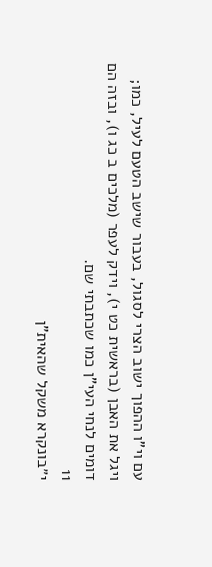עם וי"ו ההפוך ישוב הצרי לסגול, בעבור שישב הטעם לעיל, כמו; ויגל את האבן (בראשית כט י), וידק לעפר (מלכים ב כג ו), ובזה הם דומים לנחי העי"ן כמו שכתבתי שם.
11
י״בונקרא משקל שהאית"ן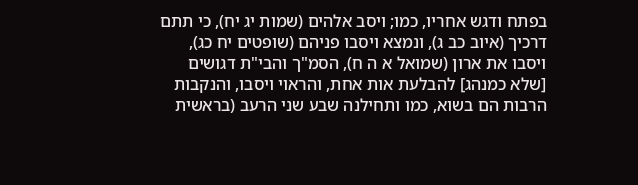בפתח ודגש אחריו, כמו; ויסב אלהים (שמות יג יח), כי תתם דרכיך (איוב כב ג), ונמצא ויסבו פניהם (שופטים יח כג), ויסבו את ארון (שמואל א ה ח), הסמ"ך והבי"ת דגושים [שלא כמנהג] להבלעת אות אחת, והראוי ויסבו, והנקבות הרבות הם בשוא, כמו ותחילנה שבע שני הרעב (בראשית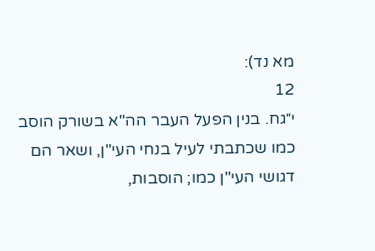מא נד):
12
י״גח. בנין הפעל העבר הה"א בשורק הוסב כמו שכתבתי לעיל בנחי העי"ן, ושאר הם דגושי העי"ן כמו; הוסבות,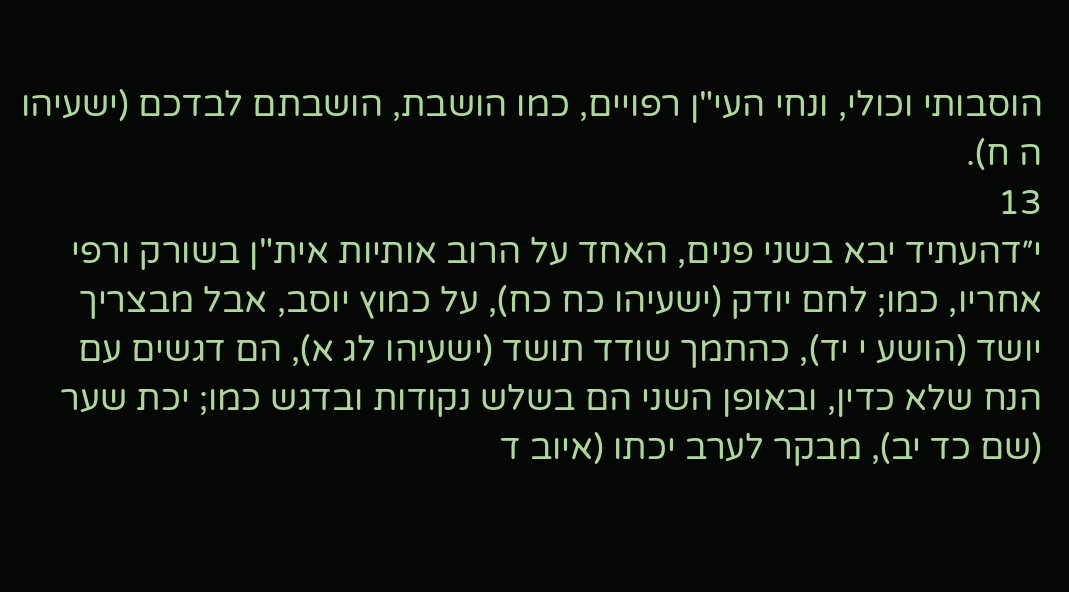הוסבותי וכולי, ונחי העי"ן רפויים, כמו הושבת, הושבתם לבדכם (ישעיהו ה ח).
13
י״דהעתיד יבא בשני פנים, האחד על הרוב אותיות אית"ן בשורק ורפי אחריו, כמו; לחם יודק (ישעיהו כח כח), על כמוץ יוסב, אבל מבצריך יושד (הושע י יד), כהתמך שודד תושד (ישעיהו לג א), הם דגשים עם הנח שלא כדין, ובאופן השני הם בשלש נקודות ובדגש כמו; יכת שער (שם כד יב), מבקר לערב יכתו (איוב ד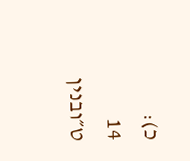כ):
14
ט״ובנין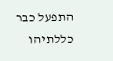התפעל כבר כללתיהו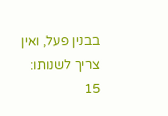בבנין פעל, ואין צריך לשנותו:
15